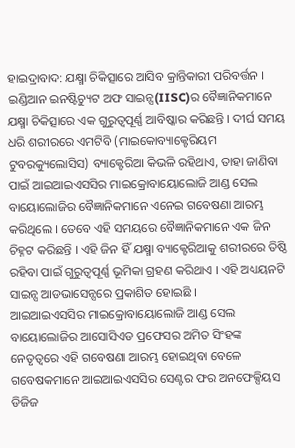ହାଇଦ୍ରାବାଦ: ଯକ୍ଷ୍ମା ଚିକିତ୍ସାରେ ଆସିବ କ୍ରାନ୍ତିକାରୀ ପରିବର୍ତ୍ତନ । ଇଣ୍ଡିଆନ ଇନଷ୍ଟିଚ୍ୟୁଟ ଅଫ ସାଇନ୍ସ(IISC)ର ବୈଜ୍ଞାନିକମାନେ ଯକ୍ଷ୍ମା ଚିକିତ୍ସାରେ ଏକ ଗୁରୁତ୍ବପୂର୍ଣ୍ଣ ଆବିଷ୍କାର କରିଛନ୍ତି । ଦୀର୍ଘ ସମୟ ଧରି ଶରୀରରେ ଏମଟିବି (ମାଇକୋବ୍ୟାକ୍ଟେରିୟମ ଟୁବରକ୍ୟୁଲୋସିସ) ବ୍ୟାକ୍ଟେରିଆ କିଭଳି ରହିଥାଏ, ତାହା ଜାଣିବା ପାଇଁ ଆଇଆଇଏସସିର ମାଇକ୍ରୋବାୟୋଲୋଜି ଆଣ୍ଡ ସେଲ ବାୟୋଲୋଜିର ବୈଜ୍ଞାନିକମାନେ ଏନେଇ ଗବେଷଣା ଆରମ୍ଭ କରିଥିଲେ । ତେବେ ଏହି ସମୟରେ ବୈଜ୍ଞାନିକମାନେ ଏକ ଜିନ ଚିହ୍ନଟ କରିଛନ୍ତି । ଏହି ଜିନ ହିଁ ଯକ୍ଷ୍ମା ବ୍ୟାକ୍ଟେରିଆକୁ ଶରୀରରେ ତିଷ୍ଠି ରହିବା ପାଇଁ ଗୁରୁତ୍ବପୂର୍ଣ୍ଣ ଭୂମିକା ଗ୍ରହଣ କରିଥାଏ । ଏହି ଅଧ୍ୟୟନଟି ସାଇନ୍ସ ଆଡଭାସେନ୍ସରେ ପ୍ରକାଶିତ ହୋଇଛି ।
ଆଇଆଇଏସସିର ମାଇକ୍ରୋବାୟୋଲୋଜି ଆଣ୍ଡ ସେଲ ବାୟୋଲୋଜିର ଆସୋସିଏଡ ପ୍ରଫେସର ଅମିତ ସିଂହଙ୍କ ନେତୃତ୍ବରେ ଏହି ଗବେଷଣା ଆରମ୍ଭ ହୋଇଥିବା ବେଳେ ଗବେଷକମାନେ ଆଇଆଇଏସସିର ସେଣ୍ଟର ଫର ଅନଫେକ୍ସିୟସ ଡିଜିଜ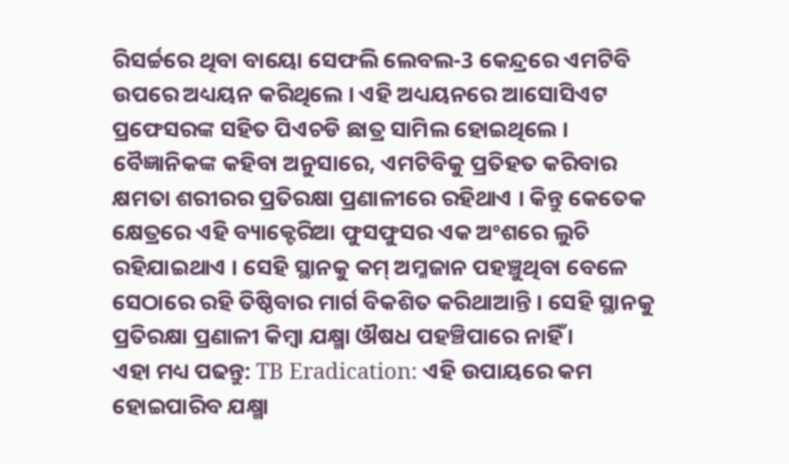ରିସର୍ଚ୍ଚରେ ଥିବା ବାୟୋ ସେଫଲି ଲେବଲ-3 କେନ୍ଦ୍ରରେ ଏମଟିବି ଉପରେ ଅଧ୍ୟୟନ କରିଥିଲେ । ଏହି ଅଧ୍ୟୟନରେ ଆସୋସିଏଟ ପ୍ରଫେସରଙ୍କ ସହିତ ପିଏଚଡି ଛାତ୍ର ସାମିଲ ହୋଇଥିଲେ । ବୈଜ୍ଞାନିକଙ୍କ କହିବା ଅନୁସାରେ, ଏମଟିବିକୁ ପ୍ରତିହତ କରିବାର କ୍ଷମତା ଶରୀରର ପ୍ରତିରକ୍ଷା ପ୍ରଣାଳୀରେ ରହିଥାଏ । କିନ୍ତୁ କେତେକ କ୍ଷେତ୍ରରେ ଏହି ବ୍ୟାକ୍ଟେରିଆ ଫୁସଫୁସର ଏକ ଅଂଶରେ ଲୁଚି ରହିଯାଇଥାଏ । ସେହି ସ୍ଥାନକୁ କମ୍ ଅମ୍ଳଜାନ ପହଞ୍ଚୁଥିବା ବେଳେ ସେଠାରେ ରହି ତିଷ୍ଠିବାର ମାର୍ଗ ବିକଶିତ କରିଥାଆନ୍ତି । ସେହି ସ୍ଥାନକୁ ପ୍ରତିରକ୍ଷା ପ୍ରଣାଳୀ କିମ୍ବା ଯକ୍ଷ୍ମା ଔଷଧ ପହଞ୍ଚିପାରେ ନାହିଁ ।
ଏହା ମଧ୍ୟ ପଢନ୍ତୁ: TB Eradication: ଏହି ଉପାୟରେ କମ ହୋଇପାରିବ ଯକ୍ଷ୍ମା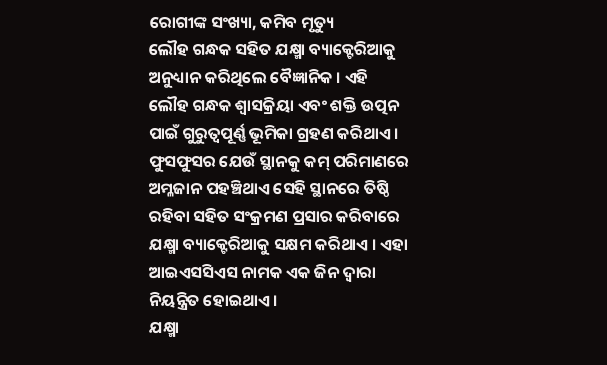ରୋଗୀଙ୍କ ସଂଖ୍ୟା, କମିବ ମୃତ୍ୟୁ
ଲୌହ ଗନ୍ଧକ ସହିତ ଯକ୍ଷ୍ମା ବ୍ୟାକ୍ଟେରିଆକୁ ଅନୁଧ୍ୟାନ କରିଥିଲେ ବୈଜ୍ଞାନିକ । ଏହି ଲୌହ ଗନ୍ଧକ ଶ୍ବାସକ୍ରିୟା ଏବଂ ଶକ୍ତି ଉତ୍ପନ ପାଇଁ ଗୁରୁତ୍ବପୂର୍ଣ୍ଣ ଭୂମିକା ଗ୍ରହଣ କରିଥାଏ । ଫୁସଫୁସର ଯେଉଁ ସ୍ଥାନକୁ କମ୍ ପରିମାଣରେ ଅମ୍ଳଜାନ ପହଞ୍ଚିଥାଏ ସେହି ସ୍ଥାନରେ ତିଷ୍ଠି ରହିବା ସହିତ ସଂକ୍ରମଣ ପ୍ରସାର କରିବାରେ ଯକ୍ଷ୍ମା ବ୍ୟାକ୍ଟେରିଆକୁ ସକ୍ଷମ କରିଥାଏ । ଏହା ଆଇଏସସିଏସ ନାମକ ଏକ ଜିନ ଦ୍ବାରା ନିୟନ୍ତ୍ରିତ ହୋଇଥାଏ ।
ଯକ୍ଷ୍ମା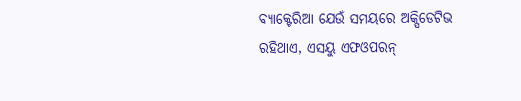ବ୍ୟାକ୍ଟେରିଆ ଯେଉଁ ସମୟରେ ଅକ୍ସିଡେଟିଭ ରହିଥାଏ, ଏସୟୁ ଏଫଓପରନ୍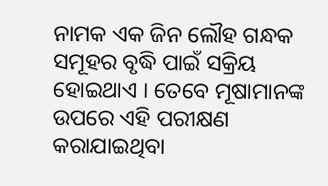ନାମକ ଏକ ଜିନ ଲୌହ ଗନ୍ଧକ ସମୂହର ବୃଦ୍ଧି ପାଇଁ ସକ୍ରିୟ ହୋଇଥାଏ । ତେବେ ମୂଷାମାନଙ୍କ ଉପରେ ଏହି ପରୀକ୍ଷଣ କରାଯାଇଥିବା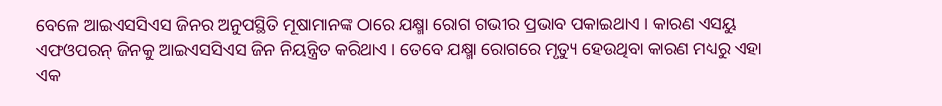ବେଳେ ଆଇଏସସିଏସ ଜିନର ଅନୁପସ୍ଥିତି ମୂଷାମାନଙ୍କ ଠାରେ ଯକ୍ଷ୍ମା ରୋଗ ଗଭୀର ପ୍ରଭାବ ପକାଇଥାଏ । କାରଣ ଏସୟୁ ଏଫଓପରନ୍ ଜିନକୁ ଆଇଏସସିଏସ ଜିନ ନିୟନ୍ତ୍ରିତ କରିଥାଏ । ତେବେ ଯକ୍ଷ୍ମା ରୋଗରେ ମୃତ୍ୟୁ ହେଉଥିବା କାରଣ ମଧ୍ୟରୁ ଏହା ଏକ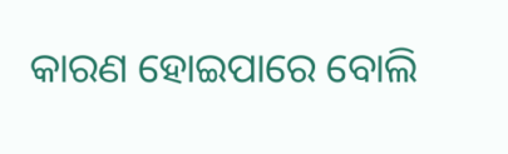କାରଣ ହୋଇପାରେ ବୋଲି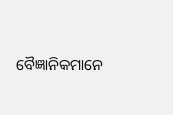ବୈଜ୍ଞାନିକମାନେ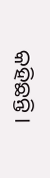କହିଛନ୍ତି ।